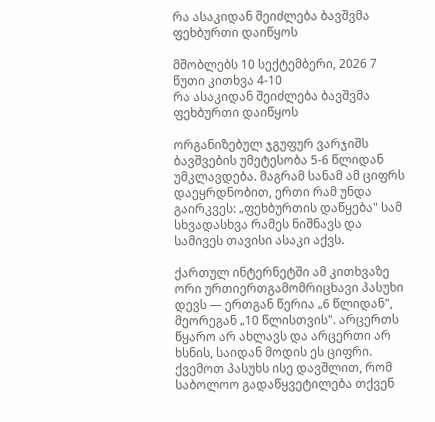რა ასაკიდან შეიძლება ბავშვმა ფეხბურთი დაიწყოს

მშობლებს 10 სექტემბერი, 2026 7 წუთი კითხვა 4-10
რა ასაკიდან შეიძლება ბავშვმა ფეხბურთი დაიწყოს

ორგანიზებულ ჯგუფურ ვარჯიშს ბავშვების უმეტესობა 5-6 წლიდან უმკლავდება. მაგრამ სანამ ამ ციფრს დაეყრდნობით, ერთი რამ უნდა გაირკვეს: „ფეხბურთის დაწყება" სამ სხვადასხვა რამეს ნიშნავს და სამივეს თავისი ასაკი აქვს.

ქართულ ინტერნეტში ამ კითხვაზე ორი ურთიერთგამომრიცხავი პასუხი დევს — ერთგან წერია „6 წლიდან", მეორეგან „10 წლისთვის". არცერთს წყარო არ ახლავს და არცერთი არ ხსნის, საიდან მოდის ეს ციფრი. ქვემოთ პასუხს ისე დავშლით, რომ საბოლოო გადაწყვეტილება თქვენ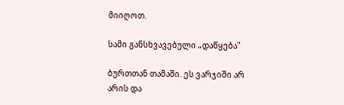მიიღოთ.

სამი განსხვავებული „დაწყება"

ბურთთან თამაში. ეს ვარჯიში არ არის და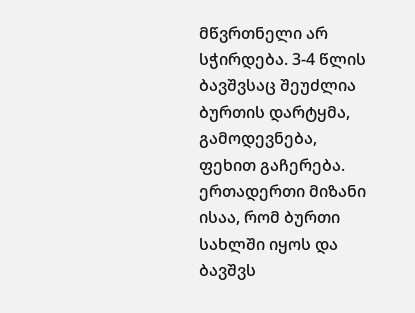მწვრთნელი არ სჭირდება. 3-4 წლის ბავშვსაც შეუძლია ბურთის დარტყმა, გამოდევნება, ფეხით გაჩერება. ერთადერთი მიზანი ისაა, რომ ბურთი სახლში იყოს და ბავშვს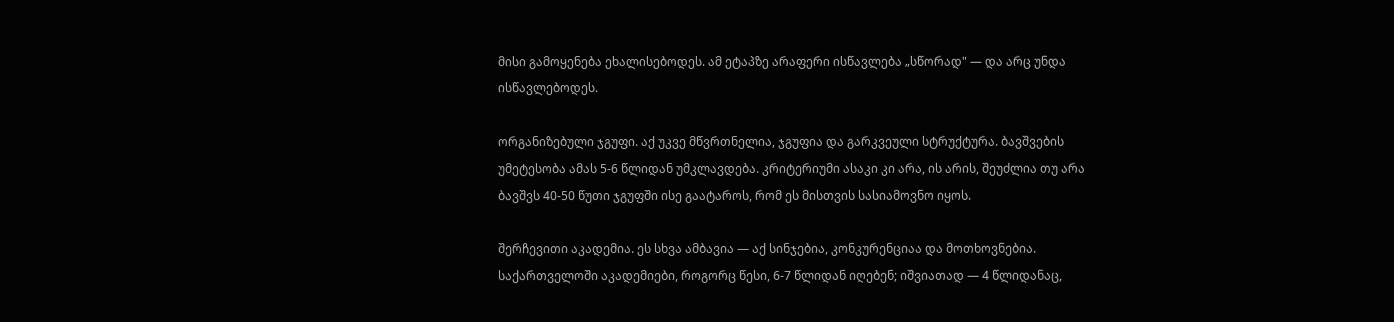მისი გამოყენება ეხალისებოდეს. ამ ეტაპზე არაფერი ისწავლება „სწორად" — და არც უნდა ისწავლებოდეს.

ორგანიზებული ჯგუფი. აქ უკვე მწვრთნელია, ჯგუფია და გარკვეული სტრუქტურა. ბავშვების უმეტესობა ამას 5-6 წლიდან უმკლავდება. კრიტერიუმი ასაკი კი არა, ის არის, შეუძლია თუ არა ბავშვს 40-50 წუთი ჯგუფში ისე გაატაროს, რომ ეს მისთვის სასიამოვნო იყოს.

შერჩევითი აკადემია. ეს სხვა ამბავია — აქ სინჯებია, კონკურენციაა და მოთხოვნებია. საქართველოში აკადემიები, როგორც წესი, 6-7 წლიდან იღებენ; იშვიათად — 4 წლიდანაც,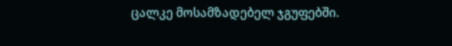ცალკე მოსამზადებელ ჯგუფებში.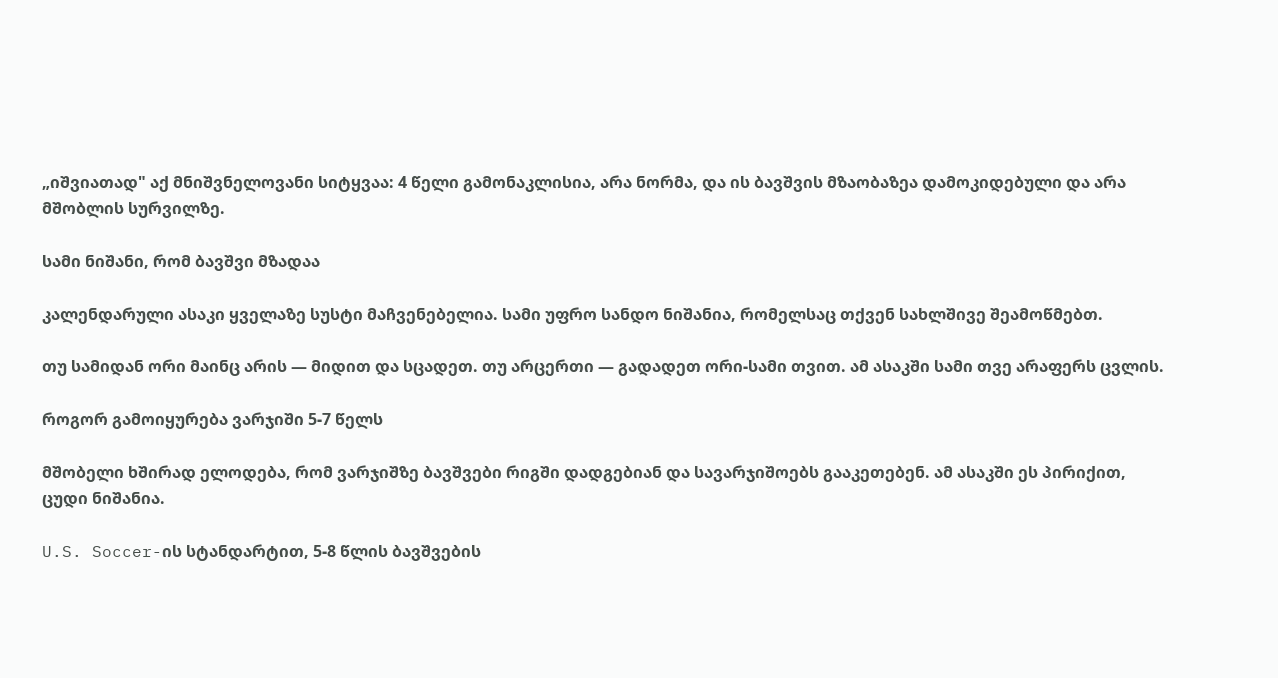„იშვიათად" აქ მნიშვნელოვანი სიტყვაა: 4 წელი გამონაკლისია, არა ნორმა, და ის ბავშვის მზაობაზეა დამოკიდებული და არა მშობლის სურვილზე.

სამი ნიშანი, რომ ბავშვი მზადაა

კალენდარული ასაკი ყველაზე სუსტი მაჩვენებელია. სამი უფრო სანდო ნიშანია, რომელსაც თქვენ სახლშივე შეამოწმებთ.

თუ სამიდან ორი მაინც არის — მიდით და სცადეთ. თუ არცერთი — გადადეთ ორი-სამი თვით. ამ ასაკში სამი თვე არაფერს ცვლის.

როგორ გამოიყურება ვარჯიში 5-7 წელს

მშობელი ხშირად ელოდება, რომ ვარჯიშზე ბავშვები რიგში დადგებიან და სავარჯიშოებს გააკეთებენ. ამ ასაკში ეს პირიქით, ცუდი ნიშანია.

U.S. Soccer-ის სტანდარტით, 5-8 წლის ბავშვების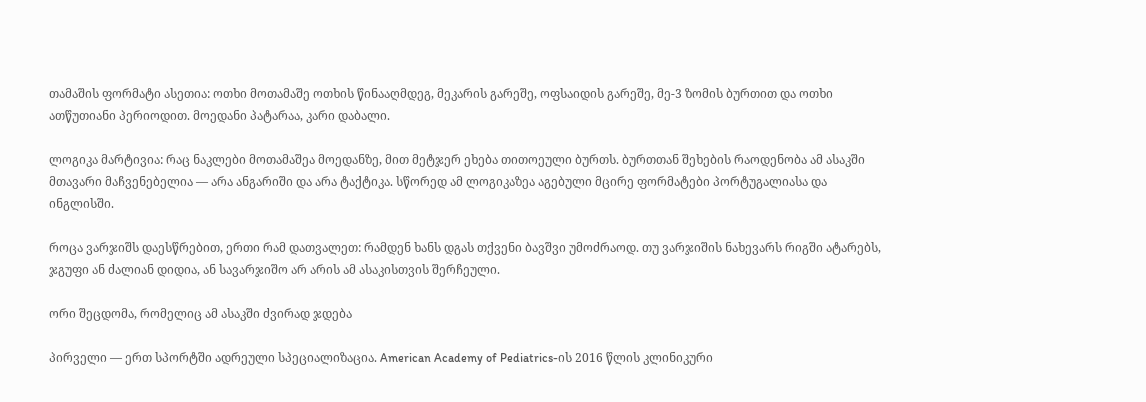თამაშის ფორმატი ასეთია: ოთხი მოთამაშე ოთხის წინააღმდეგ, მეკარის გარეშე, ოფსაიდის გარეშე, მე-3 ზომის ბურთით და ოთხი ათწუთიანი პერიოდით. მოედანი პატარაა, კარი დაბალი.

ლოგიკა მარტივია: რაც ნაკლები მოთამაშეა მოედანზე, მით მეტჯერ ეხება თითოეული ბურთს. ბურთთან შეხების რაოდენობა ამ ასაკში მთავარი მაჩვენებელია — არა ანგარიში და არა ტაქტიკა. სწორედ ამ ლოგიკაზეა აგებული მცირე ფორმატები პორტუგალიასა და ინგლისში.

როცა ვარჯიშს დაესწრებით, ერთი რამ დათვალეთ: რამდენ ხანს დგას თქვენი ბავშვი უმოძრაოდ. თუ ვარჯიშის ნახევარს რიგში ატარებს, ჯგუფი ან ძალიან დიდია, ან სავარჯიშო არ არის ამ ასაკისთვის შერჩეული.

ორი შეცდომა, რომელიც ამ ასაკში ძვირად ჯდება

პირველი — ერთ სპორტში ადრეული სპეციალიზაცია. American Academy of Pediatrics-ის 2016 წლის კლინიკური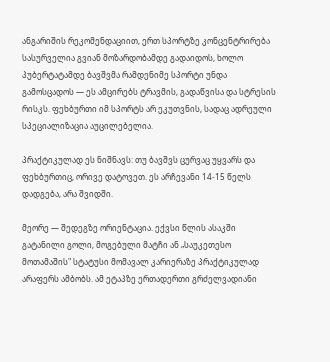ანგარიშის რეკომენდაციით, ერთ სპორტზე კონცენტრირება სასურველია გვიან მოზარდობამდე გადაიდოს, ხოლო პუბერტატამდე ბავშვმა რამდენიმე სპორტი უნდა გამოსცადოს — ეს ამცირებს ტრავმის, გადაწვისა და სტრესის რისკს. ფეხბურთი იმ სპორტს არ ეკუთვნის, სადაც ადრეული სპეციალიზაცია აუცილებელია.

პრაქტიკულად ეს ნიშნავს: თუ ბავშვს ცურვაც უყვარს და ფეხბურთიც, ორივე დატოვეთ. ეს არჩევანი 14-15 წელს დადგება, არა შვიდში.

მეორე — შედეგზე ორიენტაცია. ექვსი წლის ასაკში გატანილი გოლი, მოგებული მატჩი ან „საუკეთესო მოთამაშის" სტატუსი მომავალ კარიერაზე პრაქტიკულად არაფერს ამბობს. ამ ეტაპზე ერთადერთი გრძელვადიანი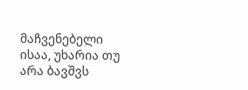მაჩვენებელი ისაა, უხარია თუ არა ბავშვს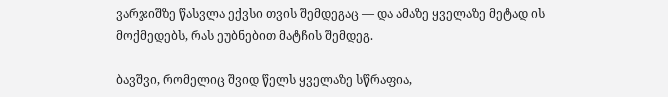ვარჯიშზე წასვლა ექვსი თვის შემდეგაც — და ამაზე ყველაზე მეტად ის მოქმედებს, რას ეუბნებით მატჩის შემდეგ.

ბავშვი, რომელიც შვიდ წელს ყველაზე სწრაფია,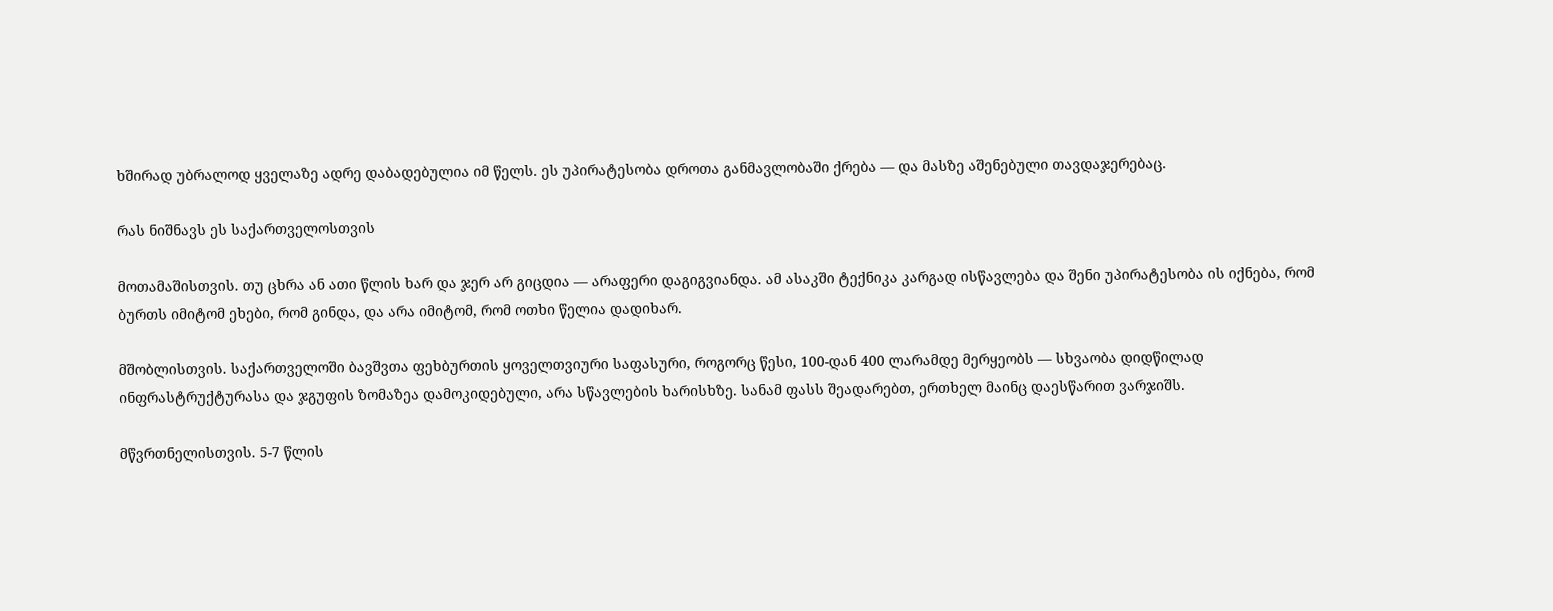ხშირად უბრალოდ ყველაზე ადრე დაბადებულია იმ წელს. ეს უპირატესობა დროთა განმავლობაში ქრება — და მასზე აშენებული თავდაჯერებაც.

რას ნიშნავს ეს საქართველოსთვის

მოთამაშისთვის. თუ ცხრა ან ათი წლის ხარ და ჯერ არ გიცდია — არაფერი დაგიგვიანდა. ამ ასაკში ტექნიკა კარგად ისწავლება და შენი უპირატესობა ის იქნება, რომ ბურთს იმიტომ ეხები, რომ გინდა, და არა იმიტომ, რომ ოთხი წელია დადიხარ.

მშობლისთვის. საქართველოში ბავშვთა ფეხბურთის ყოველთვიური საფასური, როგორც წესი, 100-დან 400 ლარამდე მერყეობს — სხვაობა დიდწილად ინფრასტრუქტურასა და ჯგუფის ზომაზეა დამოკიდებული, არა სწავლების ხარისხზე. სანამ ფასს შეადარებთ, ერთხელ მაინც დაესწარით ვარჯიშს.

მწვრთნელისთვის. 5-7 წლის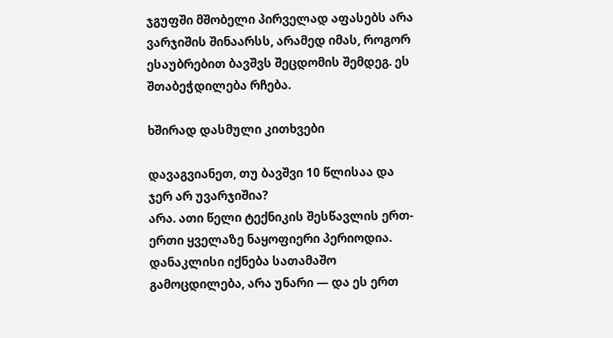ჯგუფში მშობელი პირველად აფასებს არა ვარჯიშის შინაარსს, არამედ იმას, როგორ ესაუბრებით ბავშვს შეცდომის შემდეგ. ეს შთაბეჭდილება რჩება.

ხშირად დასმული კითხვები

დავაგვიანეთ, თუ ბავშვი 10 წლისაა და ჯერ არ უვარჯიშია?
არა. ათი წელი ტექნიკის შესწავლის ერთ-ერთი ყველაზე ნაყოფიერი პერიოდია. დანაკლისი იქნება სათამაშო გამოცდილება, არა უნარი — და ეს ერთ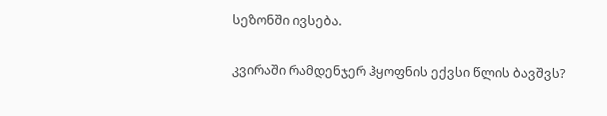სეზონში ივსება.

კვირაში რამდენჯერ ჰყოფნის ექვსი წლის ბავშვს?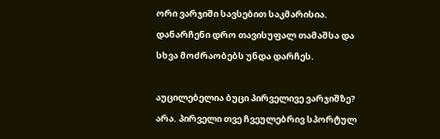ორი ვარჯიში სავსებით საკმარისია. დანარჩენი დრო თავისუფალ თამაშსა და სხვა მოძრაობებს უნდა დარჩეს.

აუცილებელია ბუცი პირველივე ვარჯიშზე?
არა. პირველი თვე ჩვეულებრივ სპორტულ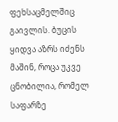ფეხსაცმელშიც გაივლის. ბუცის ყიდვა აზრს იძენს მაშინ, როცა უკვე ცნობილია, რომელ საფარზე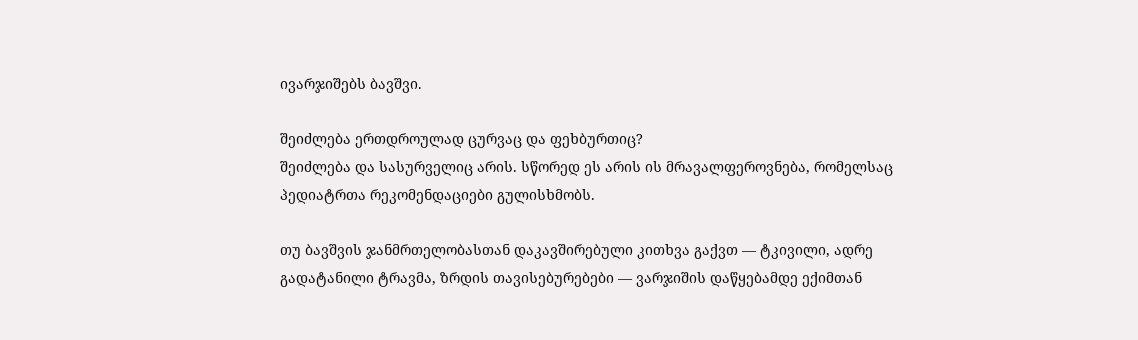ივარჯიშებს ბავშვი.

შეიძლება ერთდროულად ცურვაც და ფეხბურთიც?
შეიძლება და სასურველიც არის. სწორედ ეს არის ის მრავალფეროვნება, რომელსაც პედიატრთა რეკომენდაციები გულისხმობს.

თუ ბავშვის ჯანმრთელობასთან დაკავშირებული კითხვა გაქვთ — ტკივილი, ადრე გადატანილი ტრავმა, ზრდის თავისებურებები — ვარჯიშის დაწყებამდე ექიმთან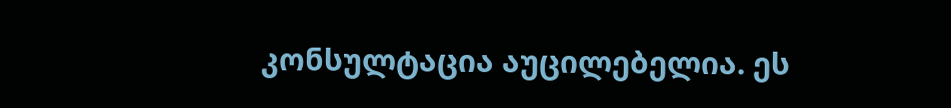კონსულტაცია აუცილებელია. ეს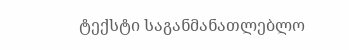ტექსტი საგანმანათლებლო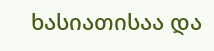ხასიათისაა და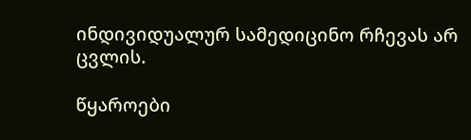ინდივიდუალურ სამედიცინო რჩევას არ ცვლის.

წყაროები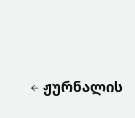← ჟურნალის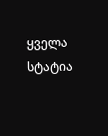ყველა სტატია